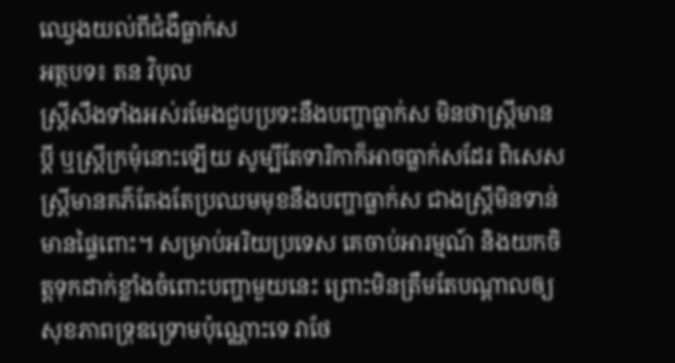ឈ្វេងយល់ពីជំងឺធ្លាក់ស
អត្ថបទ៖ តន វិបុល
ស្រ្តីសឹងទាំងអស់រមែងជួបប្រទះនឹងបញ្ហាធ្លាក់ស មិនថាស្រ្តីមានប្តី ឬស្រ្តីក្រមុំនោះឡើយ សូម្បីតែទារិកាក៏អាចធ្លាក់សដែរ ពិសេសស្រ្តីមានគភ៌តែងតែប្រឈមមុខនឹងបញ្ហាធ្លាក់ស ជាងស្រ្តីមិនទាន់មានផ្ទៃពោះ។ សម្រាប់អរិយប្រទេស គេចាប់អារម្មណ៍ និងយកចិត្តទុកដាក់ខ្លាំងចំពោះបញ្ហាមួយនេះ ព្រោះមិនត្រឹមតែបណ្តាលឲ្យសុខភាពទ្រុឌទ្រោមប៉ុណ្ណោះទេ វាថែ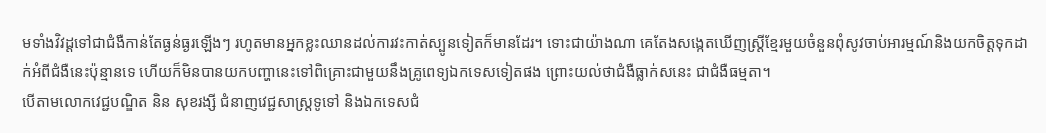មទាំងវិវដ្តទៅជាជំងឺកាន់តែធ្ងន់ធ្ងរឡើងៗ រហូតមានអ្នកខ្លះឈានដល់ការវះកាត់ស្បូនទៀតក៏មានដែរ។ ទោះជាយ៉ាងណា គេតែងសង្កេតឃើញស្រ្តីខ្មែរមួយចំនួនពុំសូវចាប់អារម្មណ៍និងយកចិត្តទុកដាក់អំពីជំងឺនេះប៉ុន្មានទេ ហើយក៏មិនបានយកបញ្ហានេះទៅពិគ្រោះជាមួយនឹងគ្រូពេទ្យឯកទេសទៀតផង ព្រោះយល់ថាជំងឺធ្លាក់សនេះ ជាជំងឺធម្មតា។
បើតាមលោកវេជ្ជបណ្ឌិត និន សុខរង្សី ជំនាញវេជ្ជសាស្រ្តទូទៅ និងឯកទេសជំ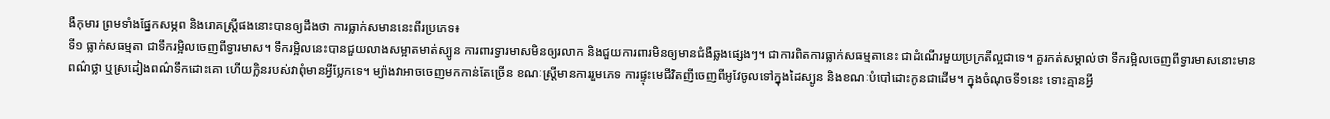ងឺកុមារ ព្រមទាំងផ្នែកសម្ភព និងរោគស្រ្តីផងនោះបានឲ្យដឹងថា ការធ្លាក់សមាននេះពីរប្រភេទ៖
ទី១ ធ្លាក់សធម្មតា ជាទឹករម្អិលចេញពីទ្វារមាស។ ទឹករម្អិលនេះបានជួយលាងសម្អាតមាត់ស្បូន ការពារទ្វារមាសមិនឲ្យរលាក និងជួយការពារមិនឲ្យមានជំងឺឆ្លងផ្សេងៗ។ ជាការពិតការធ្លាក់សធម្មតានេះ ជាដំណើរមួយប្រក្រតីល្អជាទេ។ គួរកត់សម្គាល់ថា ទឹករម្អិលចេញពីទ្វារមាសនោះមានពណ៌ថ្លា ឬស្រដៀងពណ៌ទឹកដោះគោ ហើយក្លិនរបស់វាពុំមានអ្វីប្លែកទេ។ ម្យ៉ាងវាអាចចេញមកកាន់តែច្រើន ខណៈស្រ្តីមានការរួមភេទ ការផ្ទុះមេជីវិតញីចេញពីអូវែចូលទៅក្នុងដៃស្បូន និងខណៈបំបៅដោះកូនជាដើម។ ក្នុងចំណុចទី១នេះ ទោះគ្មានអ្វី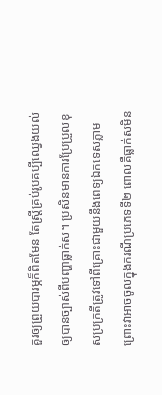គួរឲ្យព្រួយបារម្ភក៏ពិតមែន តែស្រី្តគ្រប់រូបគប្បីឈ្វេងយល់ឲ្យបានច្បាស់ពីបញ្ហាធ្លាក់ស។ ប្រសិនមានការប្រែប្រួលខុសប្រក្រតីត្រូវទៅពីគ្រោះជាមួយនឹងពេទ្យឯកទេសភ្លាម ព្រោះវាអាចចូលក្នុងករណីប្រភេទទី២ ពោលគឺធ្លាក់សមិន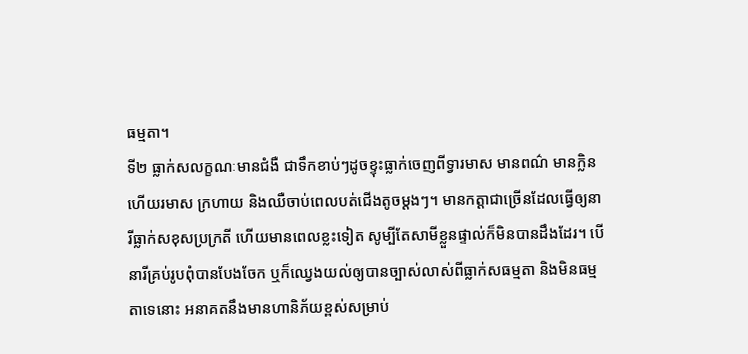ធម្មតា។
ទី២ ធ្លាក់សលក្ខណៈមានជំងឺ ជាទឹកខាប់ៗដូចខ្ទុះធ្លាក់ចេញពីទ្វារមាស មានពណ៌ មានក្លិន ហើយរមាស ក្រហាយ និងឈឺចាប់ពេលបត់ជើងតូចម្តងៗ។ មានកត្តាជាច្រើនដែលធ្វើឲ្យនារីធ្លាក់សខុសប្រក្រតី ហើយមានពេលខ្លះទៀត សូម្បីតែសាមីខ្លួនផ្ទាល់ក៏មិនបានដឹងដែរ។ បើនារីគ្រប់រូបពុំបានបែងចែក ឬក៏ឈ្វេងយល់ឲ្យបានច្បាស់លាស់ពីធ្លាក់សធម្មតា និងមិនធម្មតាទេនោះ អនាគតនឹងមានហានិភ័យខ្ពស់សម្រាប់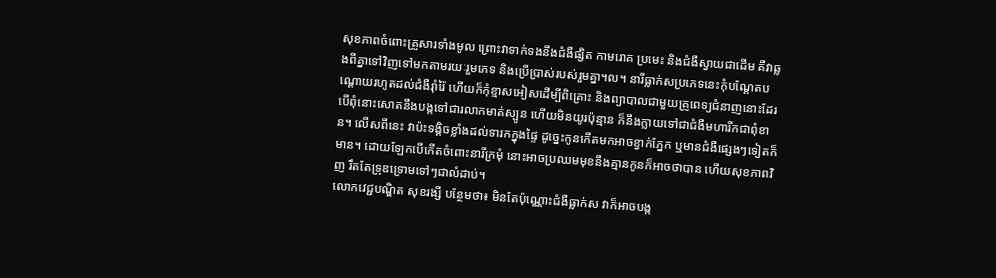សុខភាពចំពោះគ្រួសារទាំងមូល ព្រោះវាទាក់ទងនឹងជំងឺផ្សិត កាមរោគ ប្រមេះ និងជំងឺស្វាយជាដើម គឺវាឆ្លងពីគ្នាទៅវិញទៅមកតាមរយៈរួមភេទ និងប្រើប្រាស់របស់រួមគ្នា។ល។ នារីធ្លាក់សប្រភេទនេះកុំបណ្តែតបណ្តោយរហូតដល់ជំងឺរ៉ាំរ៉ៃ ហើយក៏កុំខ្មាសអៀសដើម្បីពិគ្រោះ និងព្យាបាលជាមួយគ្រូពេទ្យជំនាញនោះដែរ បើពុំនោះសោតនឹងបង្កទៅជារលាកមាត់ស្បូន ហើយមិនយូរប៉ុន្មាន ក៏នឹងក្លាយទៅជាជំងឺមហារីកជាពុំខាន។ លើសពីនេះ វាប៉ះទង្គិចខ្លាំងដល់ទារកក្នុងផ្ទៃ ដូច្នេះកូនកើតមកអាចខ្វាក់ភ្នែក ឬមានជំងឺផ្សេងៗទៀតក៏មាន។ ដោយឡែកបើកើតចំពោះនារីក្រមុំ នោះអាចប្រឈមមុខនឹងគ្មានកូនក៏អាចថាបាន ហើយសុខភាពវិញ រឹតតែទ្រុឌទ្រោមទៅៗជាលំដាប់។
លោកវេជ្ជបណ្ឌិត សុខរង្សី បន្ថែមថា៖ មិនតែប៉ុណ្ណោះជំងឺធ្លាក់ស វាក៏អាចបង្ក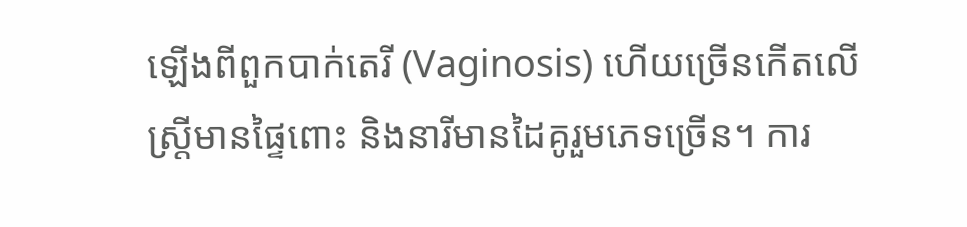ឡើងពីពួកបាក់តេរី (Vaginosis) ហើយច្រើនកើតលើស្រី្តមានផ្ទៃពោះ និងនារីមានដៃគូរួមភេទច្រើន។ ការ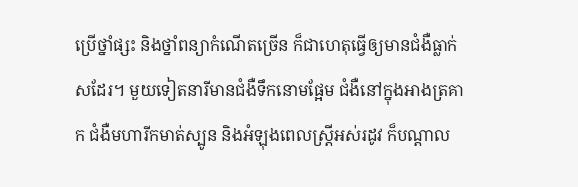ប្រើថ្នាំផ្សះ និងថ្នាំពន្យាកំណើតច្រើន ក៏ជាហេតុធ្វើឲ្យមានជំងឺធ្លាក់សដែរ។ មួយទៀតនារីមានជំងឺទឹកនោមផ្អែម ជំងឺនៅក្នុងអាងត្រគាក ជំងឺមហារីកមាត់ស្បូន និងអំឡុងពេលស្រ្តីអស់រដូវ ក៏បណ្តាល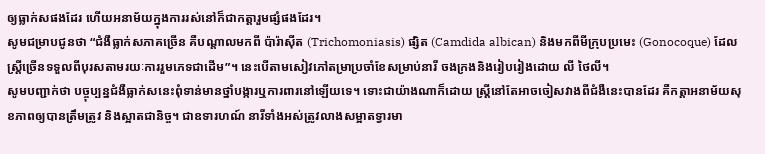ឲ្យធ្លាក់សផងដែរ ហើយអនាម័យក្នុងការរស់នៅក៏ជាកត្តារួមផ្សំផងដែរ។
សូមជម្រាបជូនថា “ជំងឺធ្លាក់សភាគច្រើន គឺបណ្តាលមកពី ប៉ារ៉ាស៊ីត (Trichomoniasis) ផ្សិត (Camdida albican) និងមកពីមីក្រុបប្រមេះ (Gonocoque) ដែលស្រ្តីច្រើនទទួលពីបុរសតាមរយៈការរួមភេទជាដើម”។ នេះបើតាមសៀវភៅតម្រាប្រចាំខែសម្រាប់នារី ចងក្រងនិងរៀបរៀងដោយ លី ថៃលី។
សូមបញ្ជាក់ថា បច្ចុប្បន្នជំងឺធ្លាក់សនេះពុំទាន់មានថ្នាំបង្ការឬការពារនៅឡើយទេ។ ទោះជាយ៉ាងណាក៏ដោយ ស្រ្តីនៅតែអាចចៀសវាងពីជំងឺនេះបានដែរ គឺកត្តាអនាម័យសុខភាពឲ្យបានត្រឹមត្រូវ និងស្អាតជានិច្ច។ ជាឧទារហណ៍ នារីទាំងអស់ត្រូវលាងសម្អាតទ្វារមា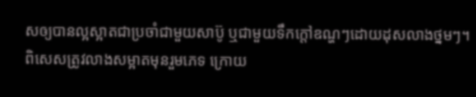សឲ្យបានល្អស្អាតជាប្រចាំជាមួយសាប៊ូ ឬជាមួយទឹកក្តៅឧណ្ហៗដោយដុសលាងថ្នមៗ។ ពិសេសត្រូវលាងសម្អាតមុនរួមភេទ ក្រោយ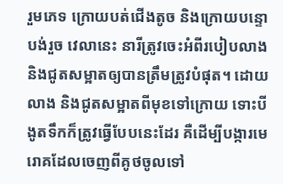រួមភេទ ក្រោយបត់ជើងតូច និងក្រោយបន្ទោបង់រួច វេលានេះ នារីត្រូវចេះអំពីរបៀបលាងនិងជូតសម្អាតឲ្យបានត្រឹមត្រូវបំផុត។ ដោយលាង និងជូតសម្អាតពីមុខទៅក្រោយ ទោះបីងូតទឹកក៏ត្រូវធ្វើបែបនេះដែរ គឺដើម្បីបង្ការមេរោគដែលចេញពីគូថចូលទៅ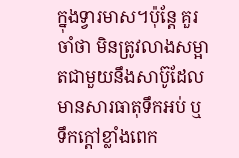ក្នុងទ្វារមាស។ប៉ុន្តែ គួរចាំថា មិនត្រូវលាងសម្អាតជាមួយនឹងសាប៊ូដែលមានសារធាតុទឹកអប់ ឬទឹកក្តៅខ្លាំងពេក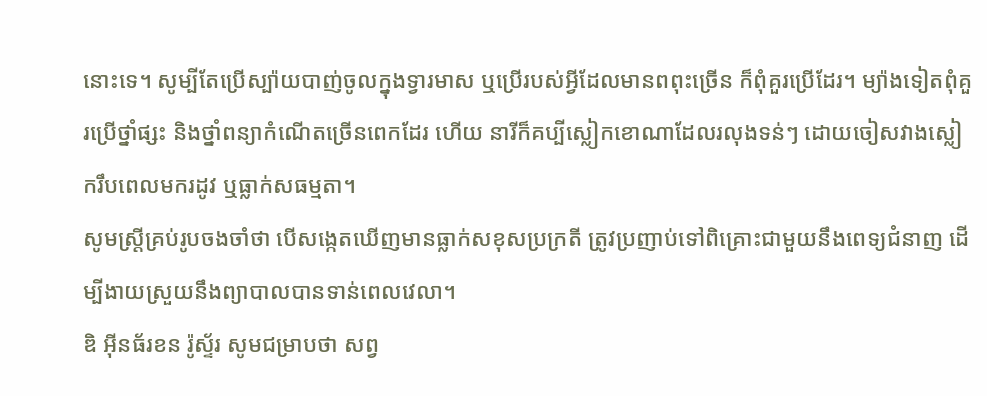នោះទេ។ សូម្បីតែប្រើស្ប៉ាយបាញ់ចូលក្នុងទ្វារមាស ឬប្រើរបស់អ្វីដែលមានពពុះច្រើន ក៏ពុំគួរប្រើដែរ។ ម្យ៉ាងទៀតពុំគួរប្រើថ្នាំផ្សះ និងថ្នាំពន្យាកំណើតច្រើនពេកដែរ ហើយ នារីក៏គប្បីស្លៀកខោណាដែលរលុងទន់ៗ ដោយចៀសវាងស្លៀករឹបពេលមករដូវ ឬធ្លាក់សធម្មតា។
សូមស្ត្រីគ្រប់រូបចងចាំថា បើសង្កេតឃើញមានធ្លាក់សខុសប្រក្រតី ត្រូវប្រញាប់ទៅពិគ្រោះជាមួយនឹងពេទ្យជំនាញ ដើម្បីងាយស្រួយនឹងព្យាបាលបានទាន់ពេលវេលា។
ឌិ អ៊ីនធ័រខន រ៉ូស្ទ័រ សូមជម្រាបថា សព្វ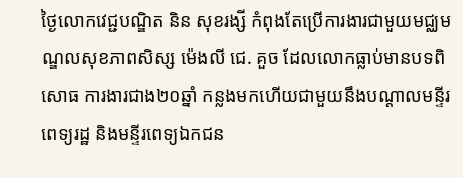ថ្ងៃលោកវេជ្ជបណ្ឌិត និន សុខរង្សី កំពុងតែប្រើការងារជាមួយមជ្ឈមណ្ឌលសុខភាពសិស្ស ម៉េងលី ជេ. គួច ដែលលោកធ្លាប់មានបទពិសោធ ការងារជាង២០ឆ្នាំ កន្លងមកហើយជាមួយនឹងបណ្តាលមន្ទីរពេទ្យរដ្ឋ និងមន្ទីរពេទ្យឯកជន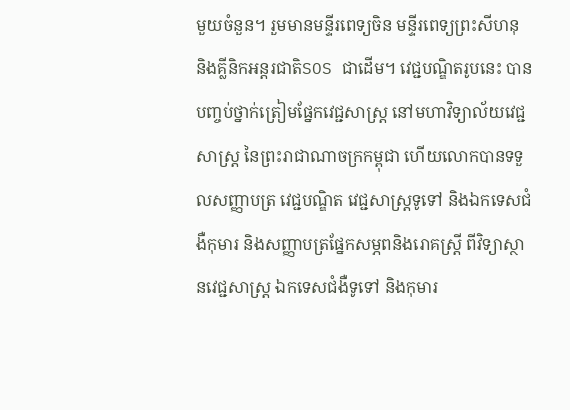មួយចំនួន។ រួមមានមន្ទីរពេទ្យចិន មន្ទីរពេទ្យព្រះសីហនុ និងគ្លីនិកអន្តរជាតិSOS ជាដើម។ វេជ្ជបណ្ឌិតរូបនេះ បានបញ្ចប់ថ្នាក់ត្រៀមផ្នែកវេជ្ជសាស្រ្ត នៅមហាវិទ្យាល័យវេជ្ជសាស្រ្ត នៃព្រះរាជាណាចក្រកម្ពុជា ហើយលោកបានទទួលសញ្ញាបត្រ វេជ្ជបណ្ឌិត វេជ្ជសាស្រ្តទូទៅ និងឯកទេសជំងឺកុមារ និងសញ្ញាបត្រផ្នែកសម្ភពនិងរោគស្រ្តី ពីវិទ្យាស្ថានវេជ្ជសាស្រ្ត ឯកទេសជំងឺទូទៅ និងកុមារ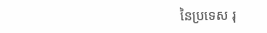នៃប្រទេស រុ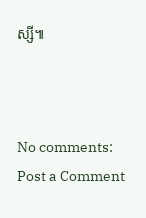ស្សី៕



No comments:
Post a Comment